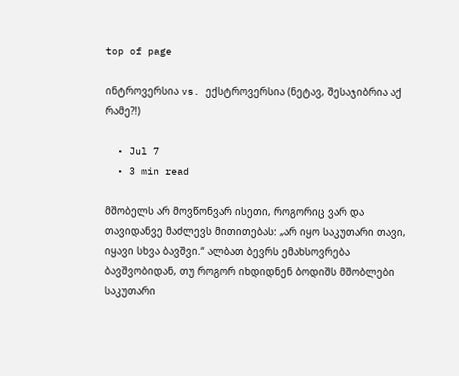top of page

ინტროვერსია vs. ექსტროვერსია (ნეტავ, შესაჯიბრია აქ რამე?!)

  • Jul 7
  • 3 min read

მშობელს არ მოვწონვარ ისეთი, როგორიც ვარ და თავიდანვე მაძლევს მითითებას: „არ იყო საკუთარი თავი, იყავი სხვა ბავშვი.“ ალბათ ბევრს ემახსოვრება ბავშვობიდან, თუ როგორ იხდიდნენ ბოდიშს მშობლები საკუთარი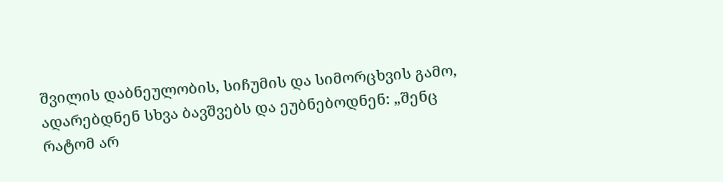შვილის დაბნეულობის, სიჩუმის და სიმორცხვის გამო, ადარებდნენ სხვა ბავშვებს და ეუბნებოდნენ: „შენც რატომ არ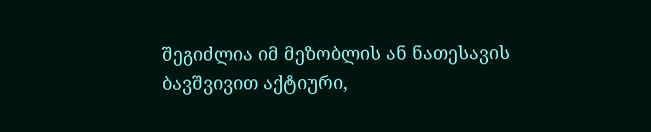შეგიძლია იმ მეზობლის ან ნათესავის ბავშვივით აქტიური,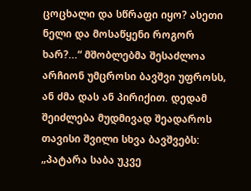ცოცხალი და სწრაფი იყო? ასეთი ნელი და მოსაწყენი როგორ ხარ?...“ მშობლებმა შესაძლოა არჩიონ უმცროსი ბავშვი უფროსს, ან ძმა დას ან პირიქით. დედამ შეიძლება მუდმივად შეადაროს თავისი შვილი სხვა ბავშვებს: „პატარა საბა უკვე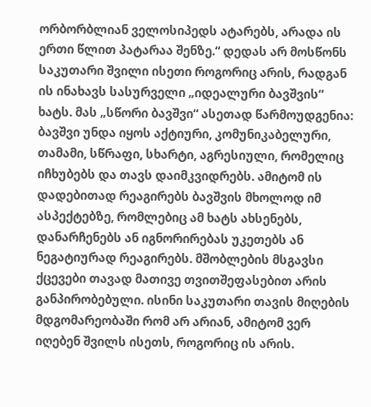ორბორბლიან ველოსიპედს ატარებს, არადა ის ერთი წლით პატარაა შენზე.“ დედას არ მოსწონს საკუთარი შვილი ისეთი როგორიც არის, რადგან ის ინახავს სასურველი „იდეალური ბავშვის“ ხატს. მას „სწორი ბავშვი“ ასეთად წარმოუდგენია: ბავშვი უნდა იყოს აქტიური, კომუნიკაბელური, თამამი, სწრაფი, სხარტი, აგრესიული, რომელიც იჩხუბებს და თავს დაიმკვიდრებს. ამიტომ ის დადებითად რეაგირებს ბავშვის მხოლოდ იმ ასპექტებზე, რომლებიც ამ ხატს ახსენებს, დანარჩენებს ან იგნორირებას უკეთებს ან ნეგატიურად რეაგირებს. მშობლების მსგავსი ქცევები თავად მათივე თვითშეფასებით არის განპირობებული. ისინი საკუთარი თავის მიღების მდგომარეობაში რომ არ არიან, ამიტომ ვერ იღებენ შვილს ისეთს, როგორიც ის არის.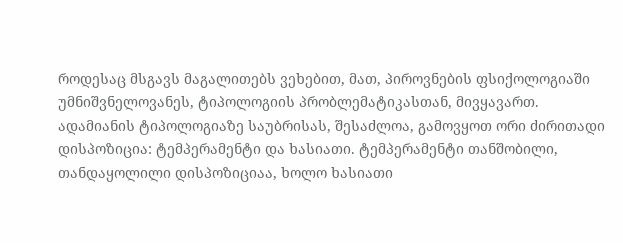როდესაც მსგავს მაგალითებს ვეხებით, მათ, პიროვნების ფსიქოლოგიაში უმნიშვნელოვანეს, ტიპოლოგიის პრობლემატიკასთან, მივყავართ. ადამიანის ტიპოლოგიაზე საუბრისას, შესაძლოა, გამოვყოთ ორი ძირითადი დისპოზიცია: ტემპერამენტი და ხასიათი. ტემპერამენტი თანშობილი, თანდაყოლილი დისპოზიციაა, ხოლო ხასიათი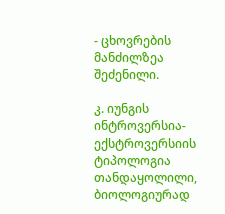- ცხოვრების მანძილზეა შეძენილი.

კ. იუნგის ინტროვერსია-ექსტროვერსიის ტიპოლოგია თანდაყოლილი, ბიოლოგიურად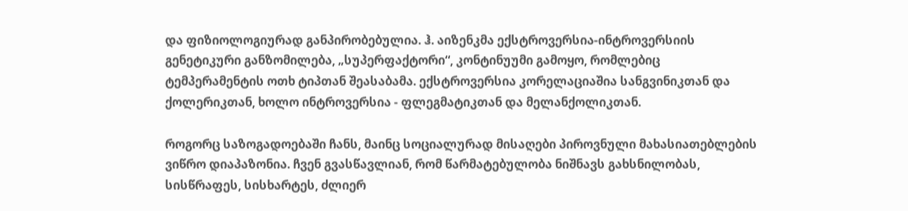და ფიზიოლოგიურად განპირობებულია. ჰ. აიზენკმა ექსტროვერსია-ინტროვერსიის გენეტიკური განზომილება, „სუპერფაქტორი“, კონტინუუმი გამოყო, რომლებიც ტემპერამენტის ოთხ ტიპთან შეასაბამა. ექსტროვერსია კორელაციაშია სანგვინიკთან და ქოლერიკთან, ხოლო ინტროვერსია - ფლეგმატიკთან და მელანქოლიკთან.

როგორც საზოგადოებაში ჩანს, მაინც სოციალურად მისაღები პიროვნული მახასიათებლების ვიწრო დიაპაზონია. ჩვენ გვასწავლიან, რომ წარმატებულობა ნიშნავს გახსნილობას, სისწრაფეს, სისხარტეს, ძლიერ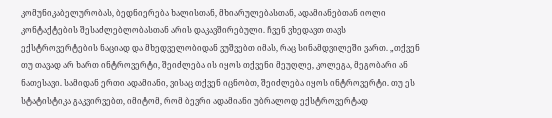კომუნიკაბელურობას, ბედნიერება ხალისთან, მხიარულებასთან, ადამიანებთან იოლი კონტაქტების შესაძლებლობასთან არის დაკავშირებული. ჩვენ ვხედავთ თავს ექსტროვერტების ნაციად და მხედველობიდან ვუშვებთ იმას, რაც სინამდვილეში ვართ. „თქვენ თუ თავად არ ხართ ინტროვერტი, შეიძლება ის იყოს თქვენი მეუღლე, კოლეგა, მეგობარი ან ნათესავი. სამიდან ერთი ადამიანი, ვისაც თქვენ იცნობთ, შეიძლება იყოს ინტროვერტი. თუ ეს სტატისტიკა გაკვირვებთ, იმიტომ, რომ ბევრი ადამიანი უბრალოდ ექსტროვერტად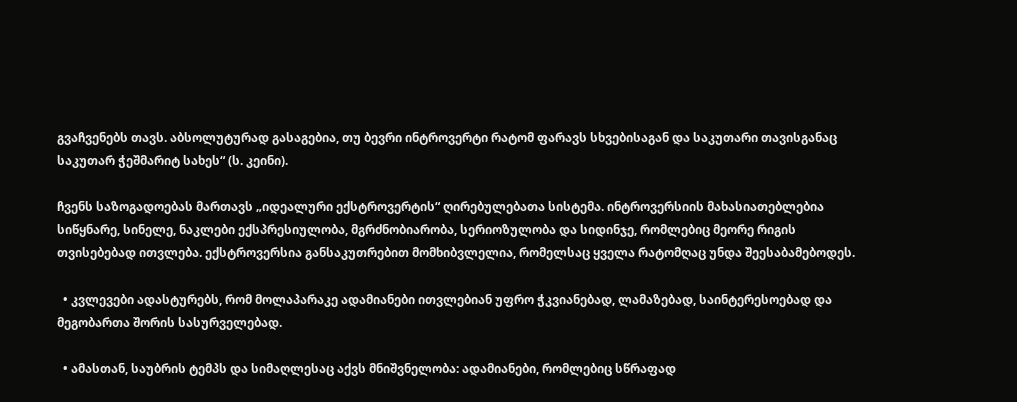გვაჩვენებს თავს. აბსოლუტურად გასაგებია, თუ ბევრი ინტროვერტი რატომ ფარავს სხვებისაგან და საკუთარი თავისგანაც საკუთარ ჭეშმარიტ სახეს“ (ს. კეინი).

ჩვენს საზოგადოებას მართავს „იდეალური ექსტროვერტის“ ღირებულებათა სისტემა. ინტროვერსიის მახასიათებლებია სიწყნარე, სინელე, ნაკლები ექსპრესიულობა, მგრძნობიარობა, სერიოზულობა და სიდინჯე, რომლებიც მეორე რიგის თვისებებად ითვლება. ექსტროვერსია განსაკუთრებით მომხიბვლელია, რომელსაც ყველა რატომღაც უნდა შეესაბამებოდეს.

  • კვლევები ადასტურებს, რომ მოლაპარაკე ადამიანები ითვლებიან უფრო ჭკვიანებად, ლამაზებად, საინტერესოებად და მეგობართა შორის სასურველებად.

  • ამასთან, საუბრის ტემპს და სიმაღლესაც აქვს მნიშვნელობა: ადამიანები, რომლებიც სწრაფად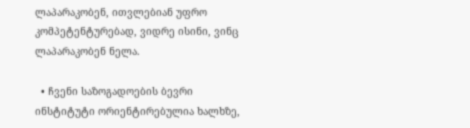ლაპარაკობენ, ითვლებიან უფრო კომპეტენტურებად, ვიდრე ისინი, ვინც ლაპარაკობენ ნელა.

  • ჩვენი საზოგადოების ბევრი ინსტიტუტი ორიენტირებულია ხალხზე,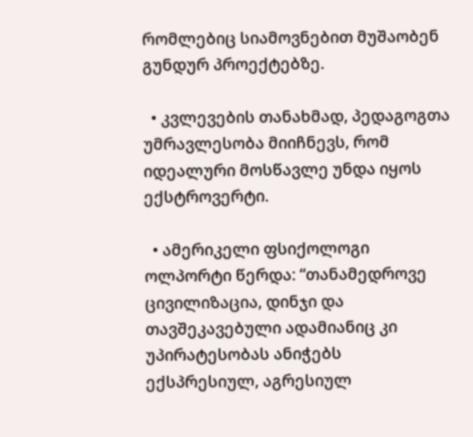რომლებიც სიამოვნებით მუშაობენ გუნდურ პროექტებზე.

  • კვლევების თანახმად, პედაგოგთა უმრავლესობა მიიჩნევს, რომ იდეალური მოსწავლე უნდა იყოს ექსტროვერტი.

  • ამერიკელი ფსიქოლოგი ოლპორტი წერდა: “თანამედროვე ცივილიზაცია, დინჯი და თავშეკავებული ადამიანიც კი უპირატესობას ანიჭებს ექსპრესიულ, აგრესიულ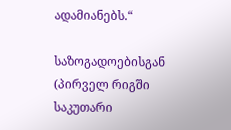ადამიანებს.“

საზოგადოებისგან (პირველ რიგში საკუთარი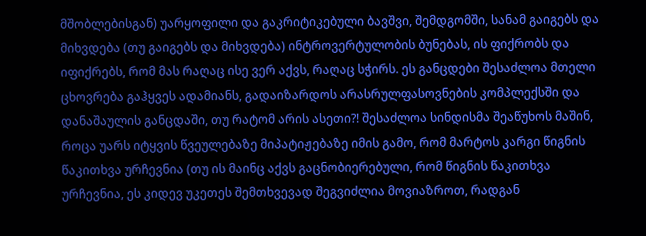მშობლებისგან) უარყოფილი და გაკრიტიკებული ბავშვი, შემდგომში, სანამ გაიგებს და მიხვდება (თუ გაიგებს და მიხვდება) ინტროვერტულობის ბუნებას, ის ფიქრობს და იფიქრებს, რომ მას რაღაც ისე ვერ აქვს, რაღაც სჭირს. ეს განცდები შესაძლოა მთელი ცხოვრება გაჰყვეს ადამიანს, გადაიზარდოს არასრულფასოვნების კომპლექსში და დანაშაულის განცდაში, თუ რატომ არის ასეთი?! შესაძლოა სინდისმა შეაწუხოს მაშინ, როცა უარს იტყვის წვეულებაზე მიპატიჟებაზე იმის გამო, რომ მარტოს კარგი წიგნის წაკითხვა ურჩევნია (თუ ის მაინც აქვს გაცნობიერებული, რომ წიგნის წაკითხვა ურჩევნია, ეს კიდევ უკეთეს შემთხვევად შეგვიძლია მოვიაზროთ, რადგან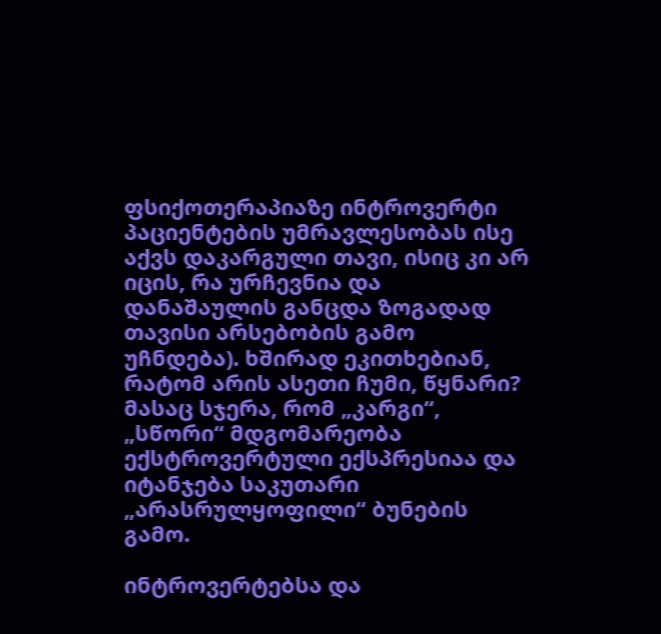ფსიქოთერაპიაზე ინტროვერტი პაციენტების უმრავლესობას ისე აქვს დაკარგული თავი, ისიც კი არ იცის, რა ურჩევნია და დანაშაულის განცდა ზოგადად თავისი არსებობის გამო უჩნდება). ხშირად ეკითხებიან, რატომ არის ასეთი ჩუმი, წყნარი? მასაც სჯერა, რომ „კარგი“, „სწორი“ მდგომარეობა ექსტროვერტული ექსპრესიაა და იტანჯება საკუთარი „არასრულყოფილი“ ბუნების გამო.

ინტროვერტებსა და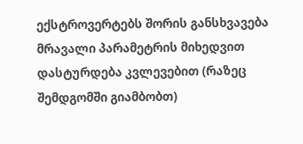ექსტროვერტებს შორის განსხვავება მრავალი პარამეტრის მიხედვით დასტურდება კვლევებით (რაზეც შემდგომში გიამბობთ)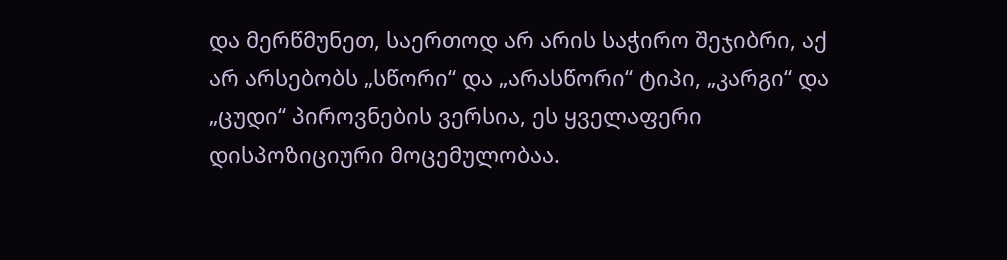და მერწმუნეთ, საერთოდ არ არის საჭირო შეჯიბრი, აქ არ არსებობს „სწორი“ და „არასწორი“ ტიპი, „კარგი“ და „ცუდი“ პიროვნების ვერსია, ეს ყველაფერი დისპოზიციური მოცემულობაა.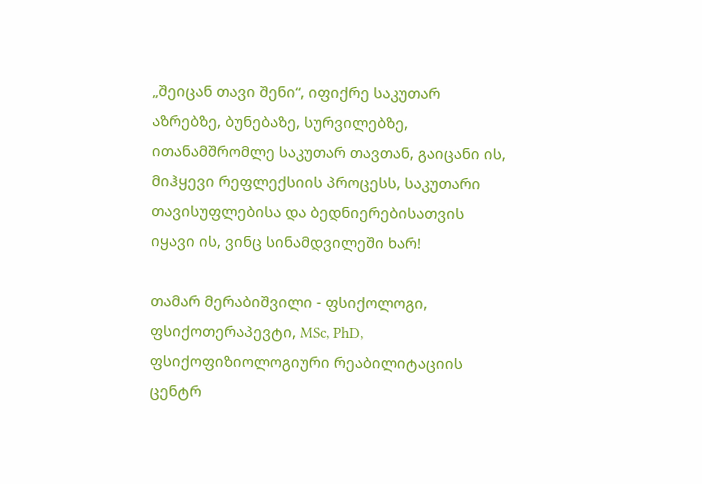„შეიცან თავი შენი“, იფიქრე საკუთარ აზრებზე, ბუნებაზე, სურვილებზე, ითანამშრომლე საკუთარ თავთან, გაიცანი ის, მიჰყევი რეფლექსიის პროცესს, საკუთარი თავისუფლებისა და ბედნიერებისათვის იყავი ის, ვინც სინამდვილეში ხარ!

თამარ მერაბიშვილი - ფსიქოლოგი, ფსიქოთერაპევტი, MSc, PhD, ფსიქოფიზიოლოგიური რეაბილიტაციის ცენტრ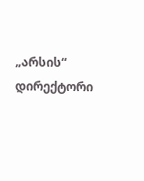„არსის“ დირექტორი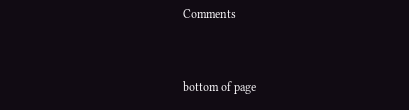Comments


bottom of page